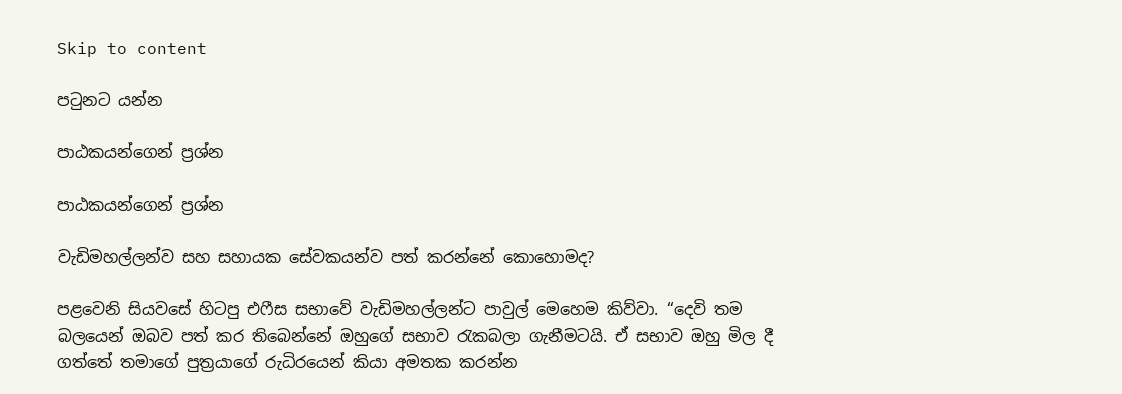Skip to content

පටුනට යන්න

පාඨකයන්ගෙන් ප්‍රශ්න

පාඨකයන්ගෙන් ප්‍රශ්න

වැඩිමහල්ලන්ව සහ සහායක සේවකයන්ව පත් කරන්නේ කොහොමද?

පළවෙනි සියවසේ හිටපු එෆීස සභාවේ වැඩිමහල්ලන්ට පාවුල් මෙහෙම කිව්වා. “දෙවි තම බලයෙන් ඔබව පත් කර තිබෙන්නේ ඔහුගේ සභාව රැකබලා ගැනීමටයි. ඒ සභාව ඔහු මිල දී ගත්තේ තමාගේ පුත්‍රයාගේ රුධිරයෙන් කියා අමතක කරන්න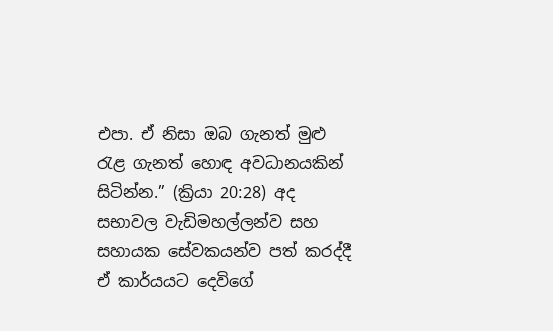එපා. ඒ නිසා ඔබ ගැනත් මුළු රැළ ගැනත් හොඳ අවධානයකින් සිටින්න.” (ක්‍රියා 20:28) අද සභාවල වැඩිමහල්ලන්ව සහ සහායක සේවකයන්ව පත් කරද්දී ඒ කාර්යයට දෙවිගේ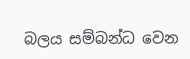බලය සම්බන්ධ වෙන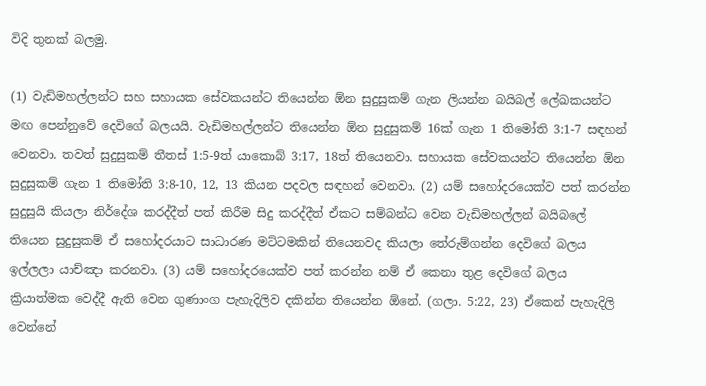විදි තුනක් බලමු.

(1) වැඩිමහල්ලන්ට සහ සහායක සේවකයන්ට තියෙන්න ඕන සුදුසුකම් ගැන ලියන්න බයිබල් ලේඛකයන්ට මඟ පෙන්නුවේ දෙවිගේ බලයයි. වැඩිමහල්ලන්ට තියෙන්න ඕන සුදුසුකම් 16ක් ගැන 1 තිමෝති 3:1-7 සඳහන් වෙනවා. තවත් සුදුසුකම් තීතස් 1:5-9ත් යාකොබ් 3:17, 18ත් තියෙනවා. සහායක සේවකයන්ට තියෙන්න ඕන සුදුසුකම් ගැන 1 තිමෝති 3:8-10, 12, 13 කියන පදවල සඳහන් වෙනවා. (2) යම් සහෝදරයෙක්ව පත් කරන්න සුදුසුයි කියලා නිර්දේශ කරද්දීත් පත් කිරීම සිදු කරද්දීත් ඒකට සම්බන්ධ වෙන වැඩිමහල්ලන් බයිබලේ තියෙන සුදුසුකම් ඒ සහෝදරයාට සාධාරණ මට්ටමකින් තියෙනවද කියලා තේරුම්ගන්න දෙවිගේ බලය ඉල්ලලා යාච්ඤා කරනවා. (3) යම් සහෝදරයෙක්ව පත් කරන්න නම් ඒ කෙනා තුළ දෙවිගේ බලය ක්‍රියාත්මක වෙද්දී ඇති වෙන ගුණාංග පැහැදිලිව දකින්න තියෙන්න ඕනේ. (ගලා. 5:22, 23) ඒකෙන් පැහැදිලි වෙන්නේ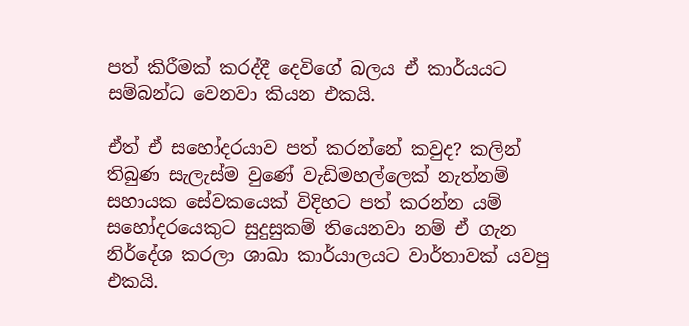පත් කිරීමක් කරද්දී දෙවිගේ බලය ඒ කාර්යයට සම්බන්ධ වෙනවා කියන එකයි.

ඒත් ඒ සහෝදරයාව පත් කරන්නේ කවුද? කලින් තිබුණ සැලැස්ම වුණේ වැඩිමහල්ලෙක් නැත්නම් සහායක සේවකයෙක් විදිහට පත් කරන්න යම් සහෝදරයෙකුට සුදුසුකම් තියෙනවා නම් ඒ ගැන නිර්දේශ කරලා ශාඛා කාර්යාලයට වාර්තාවක් යවපු එකයි.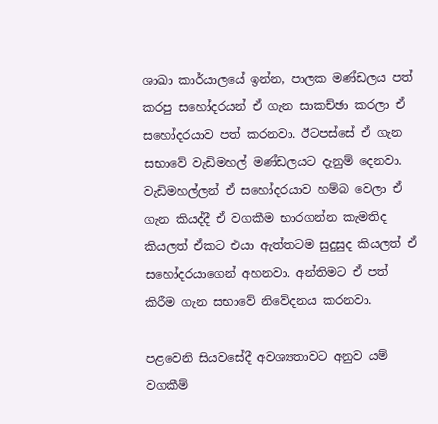ශාඛා කාර්යාලයේ ඉන්න, පාලක මණ්ඩලය පත් කරපු සහෝදරයන් ඒ ගැන සාකච්ඡා කරලා ඒ සහෝදරයාව පත් කරනවා. ඊටපස්සේ ඒ ගැන සභාවේ වැඩිමහල් මණ්ඩලයට දැනුම් දෙනවා. වැඩිමහල්ලන් ඒ සහෝදරයාව හම්බ වෙලා ඒ ගැන කියද්දී ඒ වගකීම භාරගන්න කැමතිද කියලත් ඒකට එයා ඇත්තටම සුදුසුද කියලත් ඒ සහෝදරයාගෙන් අහනවා. අන්තිමට ඒ පත් කිරීම ගැන සභාවේ නිවේදනය කරනවා.

පළවෙනි සියවසේදී අවශ්‍යතාවට අනුව යම් වගකීම්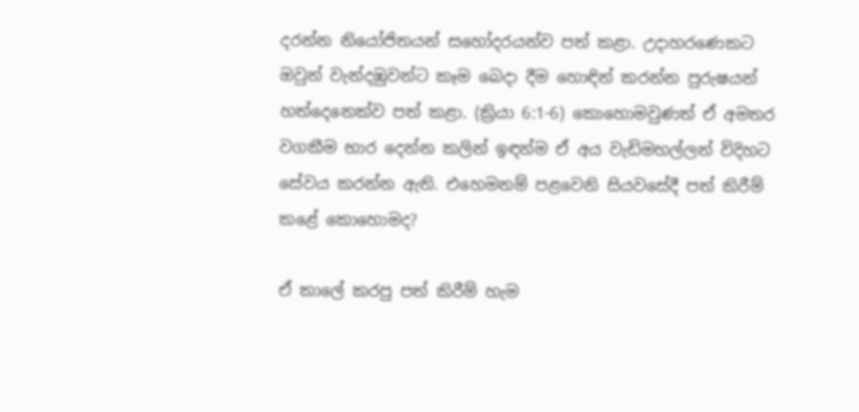දරන්න නියෝජිතයන් සහෝදරයන්ව පත් කළා. උදාහරණෙකට ඔවුන් වැන්දඹුවන්ට කෑම බෙදා දීම හොඳින් කරන්න පුරුෂයන් හත්දෙනෙක්ව පත් කළා. (ක්‍රියා 6:1-6) කොහොමවුණත් ඒ අමතර වගකීම භාර දෙන්න කලින් ඉඳන්ම ඒ අය වැඩිමහල්ලන් විදිහට සේවය කරන්න ඇති. එහෙමනම් පළවෙනි සියවසේදී පත් කිරීම් කළේ කොහොමද?

ඒ කාලේ කරපු පත් කිරීම් හැම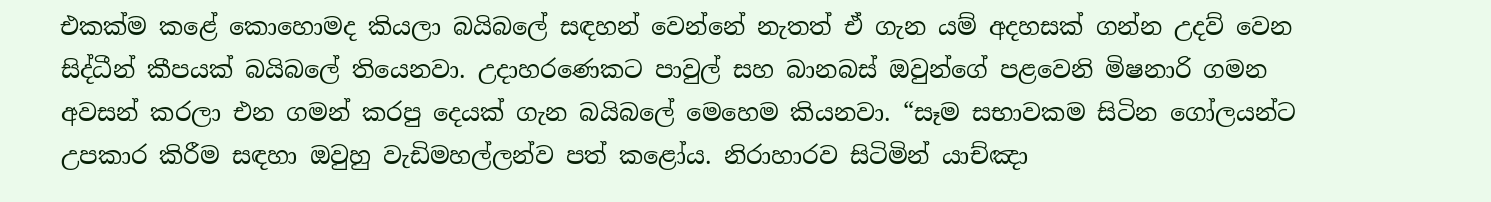එකක්ම කළේ කොහොමද කියලා බයිබලේ සඳහන් වෙන්නේ නැතත් ඒ ගැන යම් අදහසක් ගන්න උදව් වෙන සිද්ධීන් කීපයක් බයිබලේ තියෙනවා. උදාහරණෙකට පාවුල් සහ බානබස් ඔවුන්ගේ පළවෙනි මිෂනාරි ගමන අවසන් කරලා එන ගමන් කරපු දෙයක් ගැන බයිබලේ මෙහෙම කියනවා. “සෑම සභාවකම සිටින ගෝලයන්ට උපකාර කිරීම සඳහා ඔවුහු වැඩිමහල්ලන්ව පත් කළෝය. නිරාහාරව සිටිමින් යාච්ඤා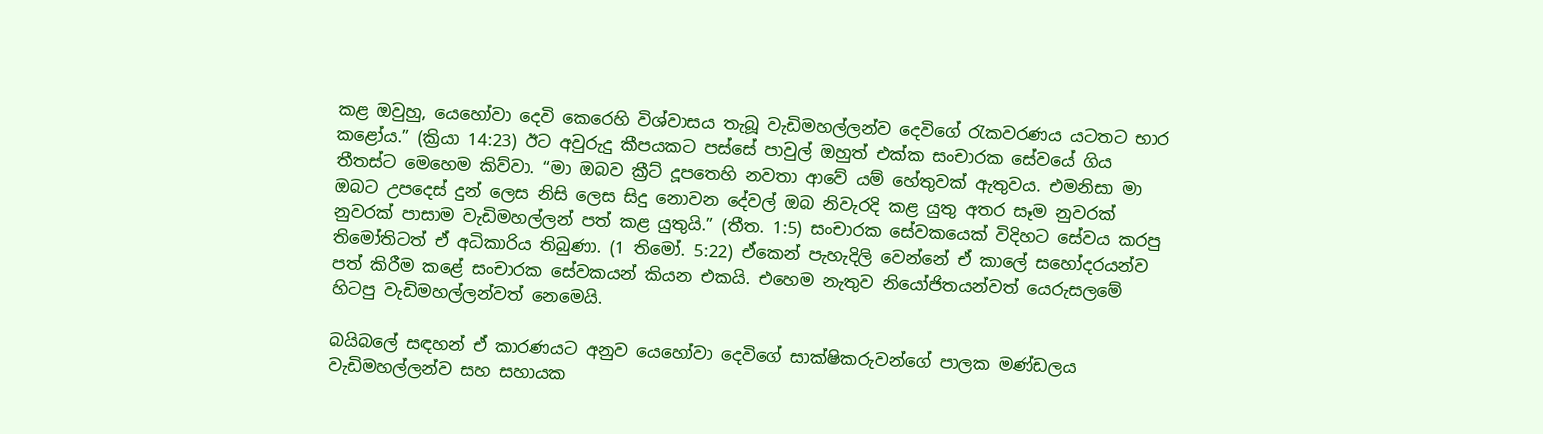කළ ඔවුහු, යෙහෝවා දෙවි කෙරෙහි විශ්වාසය තැබූ වැඩිමහල්ලන්ව දෙවිගේ රැකවරණය යටතට භාර කළෝය.” (ක්‍රියා 14:23) ඊට අවුරුදු කීපයකට පස්සේ පාවුල් ඔහුත් එක්ක සංචාරක සේවයේ ගිය තීතස්ට මෙහෙම කිව්වා. “මා ඔබව ක්‍රීට් දූපතෙහි නවතා ආවේ යම් හේතුවක් ඇතුවය. එමනිසා මා ඔබට උපදෙස් දුන් ලෙස නිසි ලෙස සිදු නොවන දේවල් ඔබ නිවැරදි කළ යුතු අතර සෑම නුවරක් නුවරක් පාසාම වැඩිමහල්ලන් පත් කළ යුතුයි.” (තීත. 1:5) සංචාරක සේවකයෙක් විදිහට සේවය කරපු තිමෝතිටත් ඒ අධිකාරිය තිබුණා. (1 තිමෝ. 5:22) ඒකෙන් පැහැදිලි වෙන්නේ ඒ කාලේ සහෝදරයන්ව පත් කිරීම කළේ සංචාරක සේවකයන් කියන එකයි. එහෙම නැතුව නියෝජිතයන්වත් යෙරුසලමේ හිටපු වැඩිමහල්ලන්වත් නෙමෙයි.

බයිබලේ සඳහන් ඒ කාරණයට අනුව යෙහෝවා දෙවිගේ සාක්ෂිකරුවන්ගේ පාලක මණ්ඩලය වැඩිමහල්ලන්ව සහ සහායක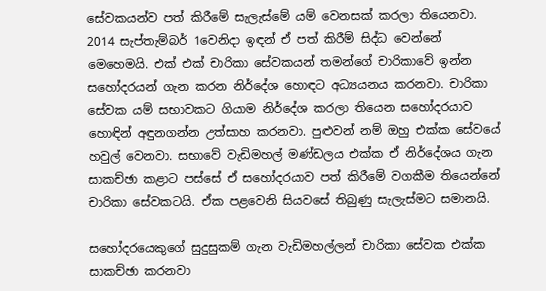සේවකයන්ව පත් කිරීමේ සැලැස්මේ යම් වෙනසක් කරලා තියෙනවා. 2014 සැප්තැම්බර් 1වෙනිදා ඉඳන් ඒ පත් කිරීම් සිද්ධ වෙන්නේ මෙහෙමයි. එක් එක් චාරිකා සේවකයන් තමන්ගේ චාරිකාවේ ඉන්න සහෝදරයන් ගැන කරන නිර්දේශ හොඳට අධ්‍යයනය කරනවා. චාරිකා සේවක යම් සභාවකට ගියාම නිර්දේශ කරලා තියෙන සහෝදරයාව හොඳින් අඳුනගන්න උත්සාහ කරනවා. පුළුවන් නම් ඔහු එක්ක සේවයේ හවුල් වෙනවා. සභාවේ වැඩිමහල් මණ්ඩලය එක්ක ඒ නිර්දේශය ගැන සාකච්ඡා කළාට පස්සේ ඒ සහෝදරයාව පත් කිරීමේ වගකීම තියෙන්නේ චාරිකා සේවකටයි. ඒක පළවෙනි සියවසේ තිබුණු සැලැස්මට සමානයි.

සහෝදරයෙකුගේ සුදුසුකම් ගැන වැඩිමහල්ලන් චාරිකා සේවක එක්ක සාකච්ඡා කරනවා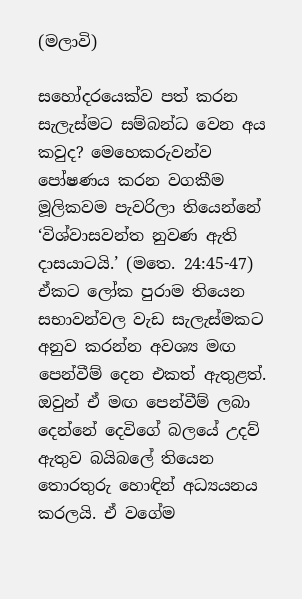(මලාවි)

සහෝදරයෙක්ව පත් කරන සැලැස්මට සම්බන්ධ වෙන අය කවුද? මෙහෙකරුවන්ව පෝෂණය කරන වගකීම මූලිකවම පැවරිලා තියෙන්නේ ‘විශ්වාසවන්ත නුවණ ඇති දාසයාටයි.’ (මතෙ. 24:45-47) ඒකට ලෝක පුරාම තියෙන සභාවන්වල වැඩ සැලැස්මකට අනුව කරන්න අවශ්‍ය මඟ පෙන්වීම් දෙන එකත් ඇතුළත්. ඔවුන් ඒ මඟ පෙන්වීම් ලබා දෙන්නේ දෙවිගේ බලයේ උදව් ඇතුව බයිබලේ තියෙන තොරතුරු හොඳින් අධ්‍යයනය කරලයි. ඒ වගේම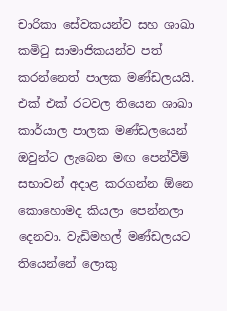චාරිකා සේවකයන්ව සහ ශාඛා කමිටු සාමාජිකයන්ව පත් කරන්නෙත් පාලක මණ්ඩලයයි. එක් එක් රටවල තියෙන ශාඛා කාර්යාල පාලක මණ්ඩලයෙන් ඔවුන්ට ලැබෙන මඟ පෙන්වීම් සභාවන් අදාළ කරගන්න ඕනෙ කොහොමද කියලා පෙන්නලා දෙනවා. වැඩිමහල් මණ්ඩලයට තියෙන්නේ ලොකු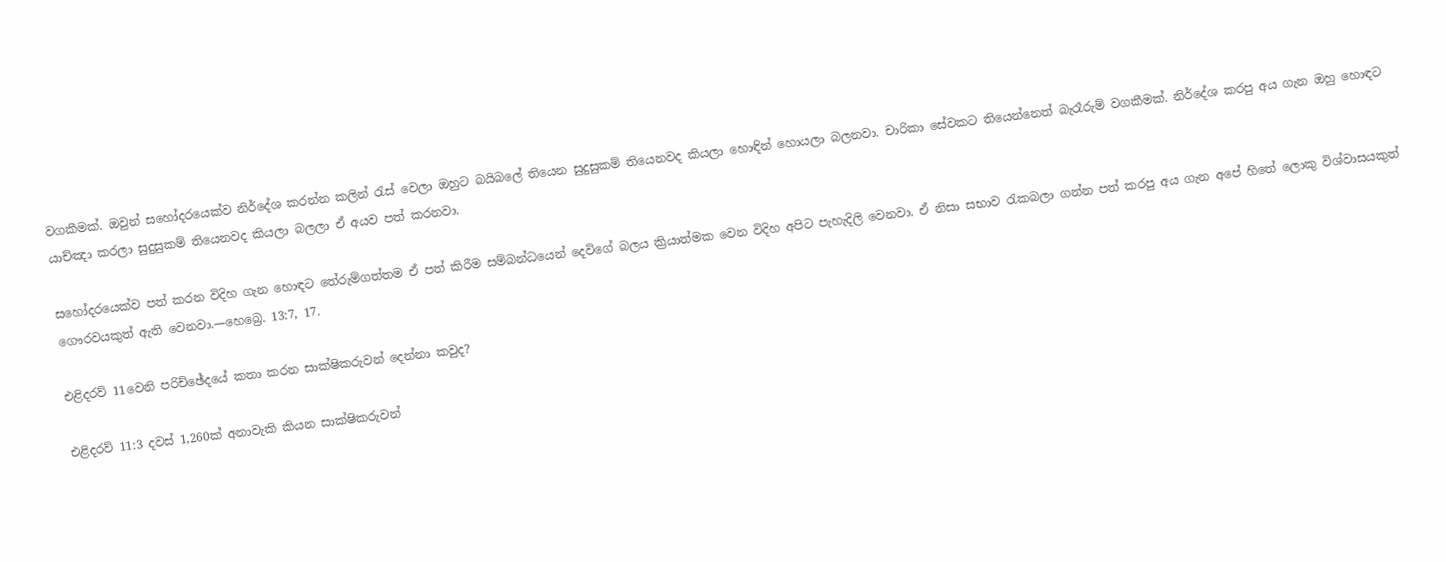වගකීමක්. ඔවුන් සහෝදරයෙක්ව නිර්දේශ කරන්න කලින් රැස් වෙලා ඔහුට බයිබලේ තියෙන සුදුසුකම් තියෙනවද කියලා හොඳින් හොයලා බලනවා. චාරිකා සේවකට තියෙන්නෙත් බැරෑරුම් වගකීමක්. නිර්දේශ කරපු අය ගැන ඔහු හොඳට යාච්ඤා කරලා සුදුසුකම් තියෙනවද කියලා බලලා ඒ අයව පත් කරනවා.

සහෝදරයෙක්ව පත් කරන විදිහ ගැන හොඳට තේරුම්ගත්තම ඒ පත් කිරීම සම්බන්ධයෙන් දෙවිගේ බලය ක්‍රියාත්මක වෙන විදිහ අපිට පැහැදිලි වෙනවා. ඒ නිසා සභාව රැකබලා ගන්න පත් කරපු අය ගැන අපේ හිතේ ලොකු විශ්වාසයකුත් ගෞරවයකුත් ඇති වෙනවා.—හෙබ්‍රෙ. 13:7, 17.

එළිදරව් 11වෙනි පරිච්ඡේදයේ කතා කරන සාක්ෂිකරුවන් දෙන්නා කවුද?

එළිදරව් 11:3 දවස් 1,260ක් අනාවැකි කියන සාක්ෂිකරුවන්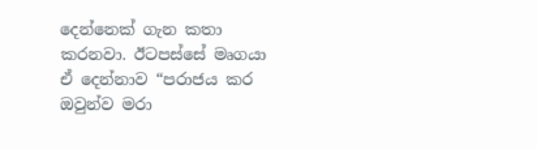දෙන්නෙක් ගැන කතා කරනවා. ඊටපස්සේ මෘගයා ඒ දෙන්නාව “පරාජය කර ඔවුන්ව මරා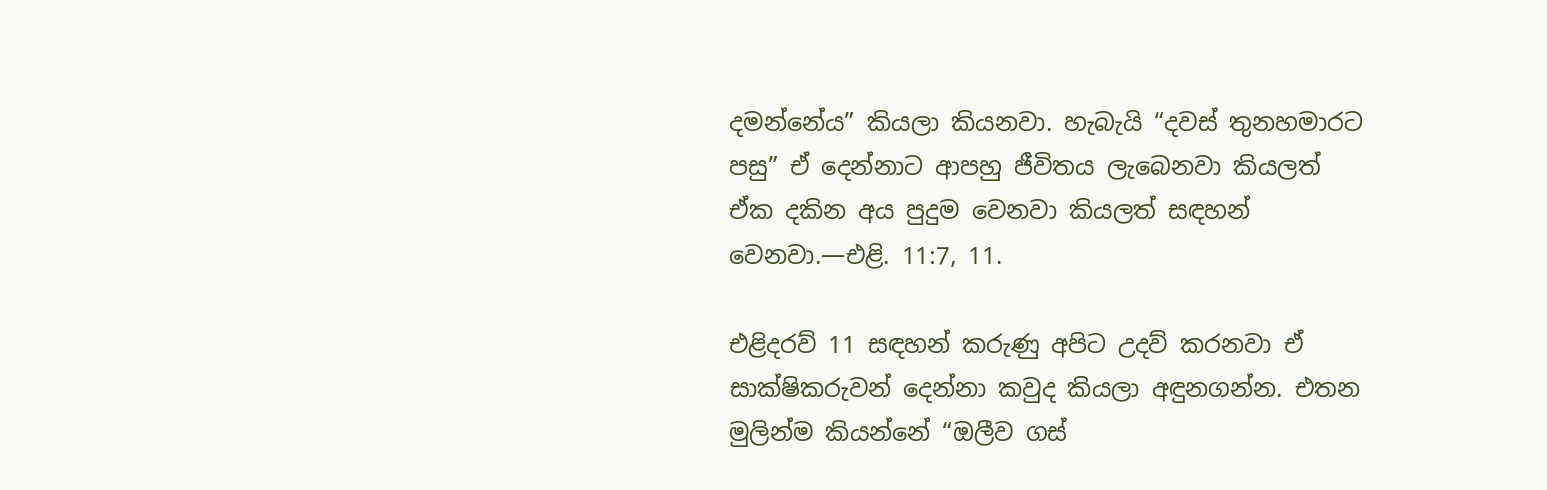දමන්නේය” කියලා කියනවා. හැබැයි “දවස් තුනහමාරට පසු” ඒ දෙන්නාට ආපහු ජීවිතය ලැබෙනවා කියලත් ඒක දකින අය පුදුම වෙනවා කියලත් සඳහන් වෙනවා.—එළි. 11:7, 11.

එළිදරව් 11 සඳහන් කරුණු අපිට උදව් කරනවා ඒ සාක්ෂිකරුවන් දෙන්නා කවුද කියලා අඳුනගන්න. එතන මුලින්ම කියන්නේ “ඔලීව ගස්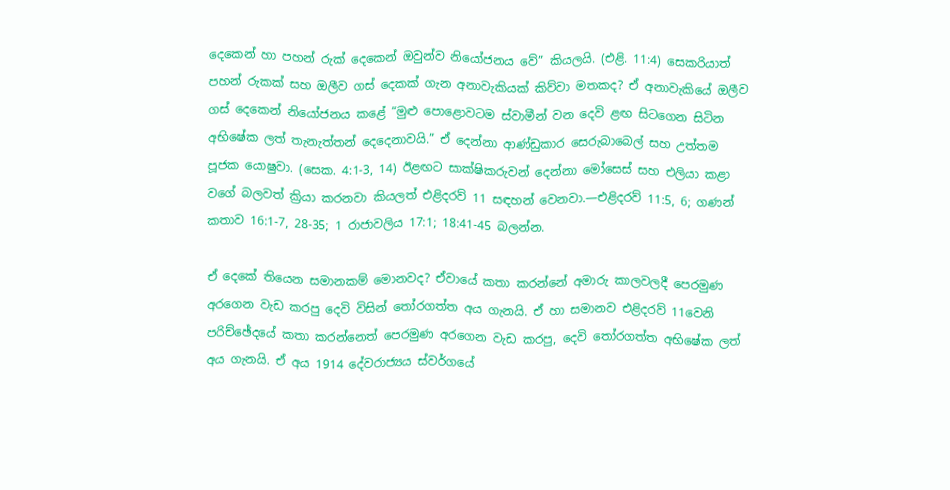දෙකෙන් හා පහන් රුක් දෙකෙන් ඔවුන්ව නියෝජනය වේ” කියලයි. (එළි. 11:4) සෙකරියාත් පහන් රුකක් සහ ඔලීව ගස් දෙකක් ගැන අනාවැකියක් කිව්වා මතකද? ඒ අනාවැකියේ ඔලීව ගස් දෙකෙන් නියෝජනය කළේ “මුළු පොළොවටම ස්වාමීන් වන දෙවි ළඟ සිටගෙන සිටින අභිෂේක ලත් තැනැත්තන් දෙදෙනාවයි.” ඒ දෙන්නා ආණ්ඩුකාර සෙරුබාබෙල් සහ උත්තම පූජක යොෂුවා. (සෙක. 4:1-3, 14) ඊළඟට සාක්ෂිකරුවන් දෙන්නා මෝසෙස් සහ එලියා කළා වගේ බලවත් ක්‍රියා කරනවා කියලත් එළිදරව් 11 සඳහන් වෙනවා.—එළිදරව් 11:5, 6; ගණන් කතාව 16:1-7, 28-35; 1 රාජාවලිය 17:1; 18:41-45 බලන්න.

ඒ දෙකේ තියෙන සමානකම් මොනවද? ඒවායේ කතා කරන්නේ අමාරු කාලවලදී පෙරමුණ අරගෙන වැඩ කරපු දෙවි විසින් තෝරගත්ත අය ගැනයි. ඒ හා සමානව එළිදරව් 11වෙනි පරිච්ඡේදයේ කතා කරන්නෙත් පෙරමුණ අරගෙන වැඩ කරපු, දෙවි තෝරගත්ත අභිෂේක ලත් අය ගැනයි. ඒ අය 1914 දේවරාජ්‍යය ස්වර්ගයේ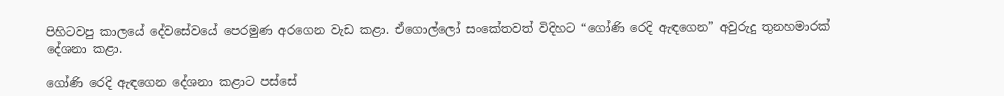පිහිටවපු කාලයේ දේවසේවයේ පෙරමුණ අරගෙන වැඩ කළා. ඒගොල්ලෝ සංකේතවත් විදිහට “ගෝණි රෙදි ඇඳගෙන” අවුරුදු තුනහමාරක් දේශනා කළා.

ගෝණි රෙදි ඇඳගෙන දේශනා කළාට පස්සේ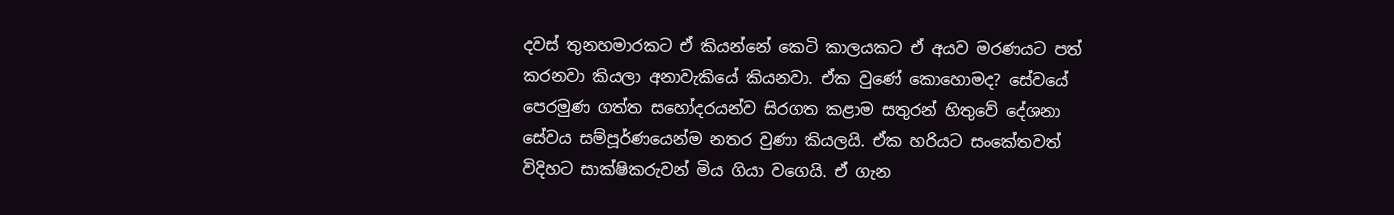දවස් තුනහමාරකට ඒ කියන්නේ කෙටි කාලයකට ඒ අයව මරණයට පත් කරනවා කියලා අනාවැකියේ කියනවා. ඒක වුණේ කොහොමද? සේවයේ පෙරමුණ ගත්ත සහෝදරයන්ව සිරගත කළාම සතුරන් හිතුවේ දේශනා සේවය සම්පූර්ණයෙන්ම නතර වුණා කියලයි. ඒක හරියට සංකේතවත් විදිහට සාක්ෂිකරුවන් මිය ගියා වගෙයි. ඒ ගැන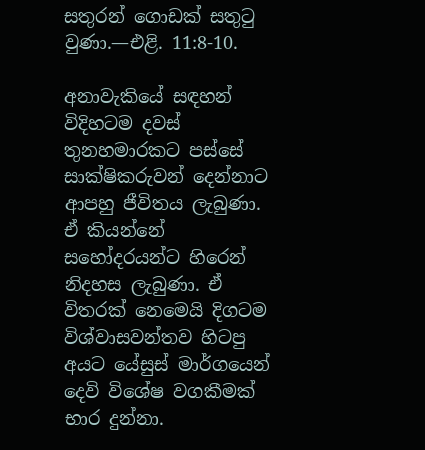සතුරන් ගොඩක් සතුටු වුණා.—එළි. 11:8-10.

අනාවැකියේ සඳහන් විදිහටම දවස් තුනහමාරකට පස්සේ සාක්ෂිකරුවන් දෙන්නාට ආපහු ජීවිතය ලැබුණා. ඒ කියන්නේ සහෝදරයන්ට හිරෙන් නිදහස ලැබුණා. ඒ විතරක් නෙමෙයි දිගටම විශ්වාසවන්තව හිටපු අයට යේසුස් මාර්ගයෙන් දෙවි විශේෂ වගකීමක් භාර දුන්නා.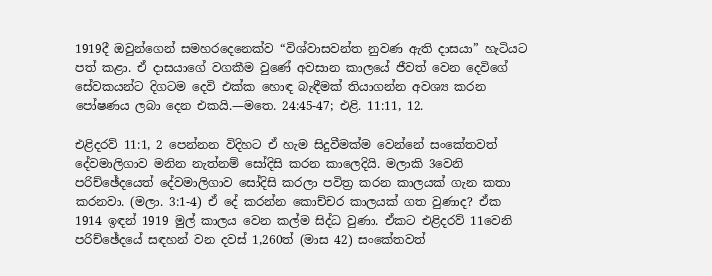1919දී ඔවුන්ගෙන් සමහරදෙනෙක්ව “විශ්වාසවන්ත නුවණ ඇති දාසයා” හැටියට පත් කළා. ඒ දාසයාගේ වගකීම වුණේ අවසාන කාලයේ ජීවත් වෙන දෙවිගේ සේවකයන්ට දිගටම දෙවි එක්ක හොඳ බැඳීමක් තියාගන්න අවශ්‍ය කරන පෝෂණය ලබා දෙන එකයි.—මතෙ. 24:45-47; එළි. 11:11, 12.

එළිදරව් 11:1, 2 පෙන්නන විදිහට ඒ හැම සිදුවීමක්ම වෙන්නේ සංකේතවත් දේවමාලිගාව මනින නැත්නම් සෝදිසි කරන කාලෙදියි. මලාකි 3වෙනි පරිච්ඡේදයෙත් දේවමාලිගාව සෝදිසි කරලා පවිත්‍ර කරන කාලයක් ගැන කතා කරනවා. (මලා. 3:1-4) ඒ දේ කරන්න කොච්චර කාලයක් ගත වුණාද? ඒක 1914 ඉඳන් 1919 මුල් කාලය වෙන කල්ම සිද්ධ වුණා. ඒකට එළිදරව් 11වෙනි පරිච්ඡේදයේ සඳහන් වන දවස් 1,260ත් (මාස 42) සංකේතවත්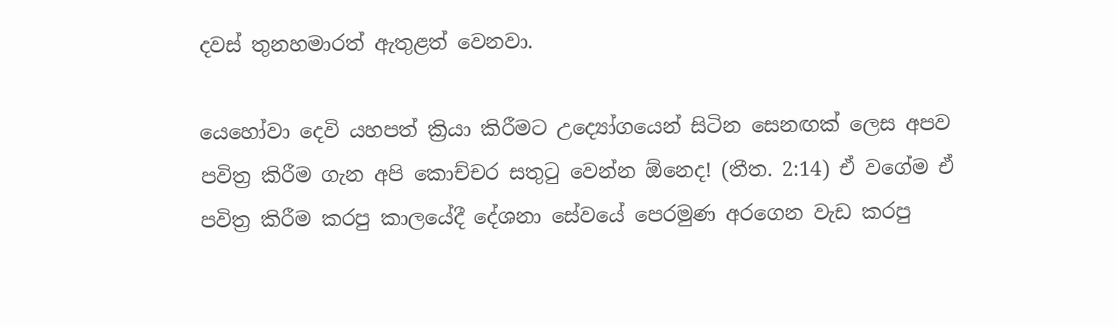දවස් තුනහමාරත් ඇතුළත් වෙනවා.

යෙහෝවා දෙවි යහපත් ක්‍රියා කිරීමට උද්‍යෝගයෙන් සිටින සෙනඟක් ලෙස අපව පවිත්‍ර කිරීම ගැන අපි කොච්චර සතුටු වෙන්න ඕනෙද! (තීත. 2:14) ඒ වගේම ඒ පවිත්‍ර කිරීම කරපු කාලයේදී දේශනා සේවයේ පෙරමුණ අරගෙන වැඩ කරපු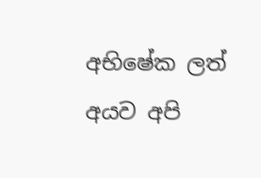අභිෂේක ලත් අයව අපි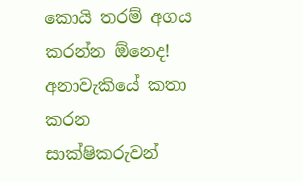කොයි තරම් අගය කරන්න ඕනෙද! අනාවැකියේ කතා කරන සාක්ෂිකරුවන්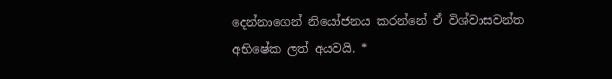දෙන්නාගෙන් නියෝජනය කරන්නේ ඒ විශ්වාසවන්ත අභිෂේක ලත් අයවයි. *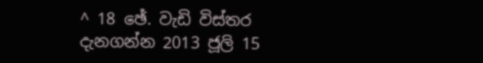^ 18 ඡේ. වැඩි විස්තර දැනගන්න 2013 ජූලි 15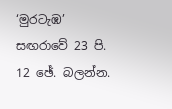‘මුරටැඹ’ සඟරාවේ 23 පි. 12 ඡේ. බලන්න.